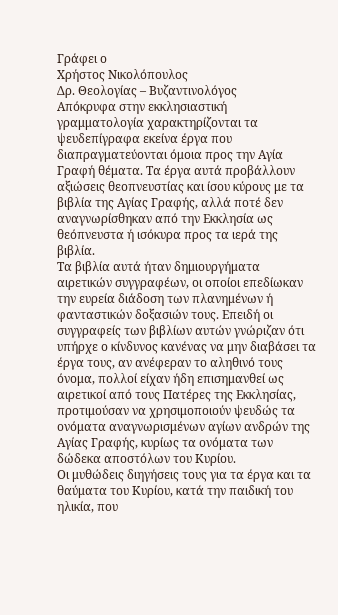Γράφει ο
Χρήστος Νικολόπουλος
Δρ. Θεολογίας – Βυζαντινολόγος
Aπόκρυφα στην εκκλησιαστική γραμματολογία χαρακτηρίζονται τα ψευδεπίγραφα εκείνα έργα που διαπραγματεύονται όμοια προς την Αγία Γραφή θέματα. Τα έργα αυτά προβάλλουν αξιώσεις θεοπνευστίας και ίσου κύρους με τα βιβλία της Αγίας Γραφής, αλλά ποτέ δεν αναγνωρίσθηκαν από την Εκκλησία ως θεόπνευστα ή ισόκυρα προς τα ιερά της βιβλία.
Τα βιβλία αυτά ήταν δημιουργήματα αιρετικών συγγραφέων, οι οποίοι επεδίωκαν την ευρεία διάδοση των πλανημένων ή φανταστικών δοξασιών τους. Επειδή οι συγγραφείς των βιβλίων αυτών γνώριζαν ότι υπήρχε ο κίνδυνος κανένας να μην διαβάσει τα έργα τους, αν ανέφεραν το αληθινό τους όνομα, πολλοί είχαν ήδη επισημανθεί ως αιρετικοί από τους Πατέρες της Εκκλησίας, προτιμούσαν να χρησιμοποιούν ψευδώς τα ονόματα αναγνωρισμένων αγίων ανδρών της Αγίας Γραφής, κυρίως τα ονόματα των δώδεκα αποστόλων του Κυρίου.
Οι μυθώδεις διηγήσεις τους για τα έργα και τα θαύματα του Κυρίου, κατά την παιδική του ηλικία, που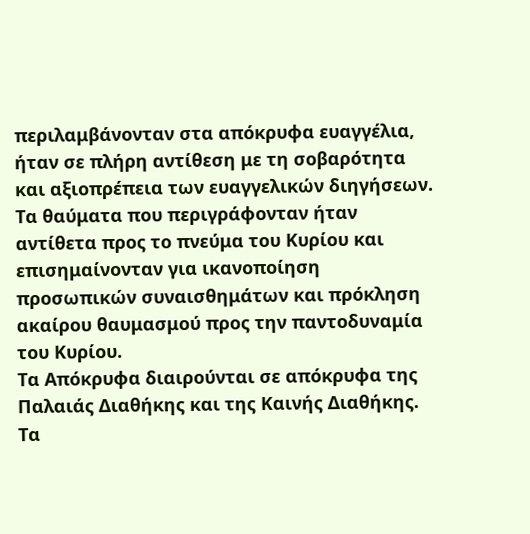περιλαμβάνονταν στα απόκρυφα ευαγγέλια, ήταν σε πλήρη αντίθεση με τη σοβαρότητα και αξιοπρέπεια των ευαγγελικών διηγήσεων. Τα θαύματα που περιγράφονταν ήταν αντίθετα προς το πνεύμα του Κυρίου και επισημαίνονταν για ικανοποίηση προσωπικών συναισθημάτων και πρόκληση ακαίρου θαυμασμού προς την παντοδυναμία του Κυρίου.
Τα Απόκρυφα διαιρούνται σε απόκρυφα της Παλαιάς Διαθήκης και της Καινής Διαθήκης. Τα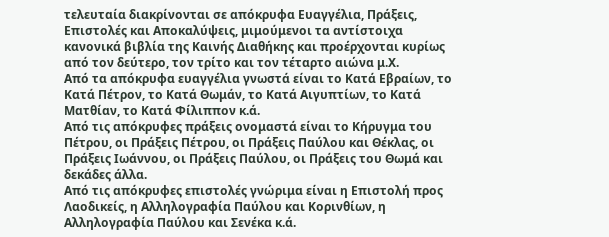τελευταία διακρίνονται σε απόκρυφα Ευαγγέλια, Πράξεις, Επιστολές και Αποκαλύψεις, μιμούμενοι τα αντίστοιχα κανονικά βιβλία της Καινής Διαθήκης και προέρχονται κυρίως από τον δεύτερο, τον τρίτο και τον τέταρτο αιώνα μ.Χ.
Από τα απόκρυφα ευαγγέλια γνωστά είναι το Κατά Εβραίων, το Κατά Πέτρον, το Κατά Θωμάν, το Κατά Αιγυπτίων, το Κατά Ματθίαν, το Κατά Φίλιππον κ.ά.
Από τις απόκρυφες πράξεις ονομαστά είναι το Κήρυγμα του Πέτρου, οι Πράξεις Πέτρου, οι Πράξεις Παύλου και Θέκλας, οι Πράξεις Ιωάννου, οι Πράξεις Παύλου, οι Πράξεις του Θωμά και δεκάδες άλλα.
Από τις απόκρυφες επιστολές γνώριμα είναι η Επιστολή προς Λαοδικείς, η Αλληλογραφία Παύλου και Κορινθίων, η Αλληλογραφία Παύλου και Σενέκα κ.ά.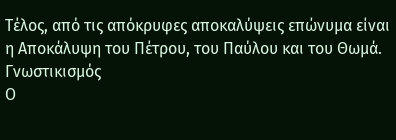Τέλος, από τις απόκρυφες αποκαλύψεις επώνυμα είναι η Αποκάλυψη του Πέτρου, του Παύλου και του Θωμά.
Γνωστικισμός
Ο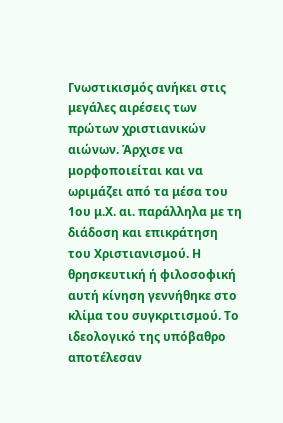Γνωστικισμός ανήκει στις μεγάλες αιρέσεις των πρώτων χριστιανικών αιώνων. Άρχισε να μορφοποιείται και να ωριμάζει από τα μέσα του 1ου μ.Χ. αι. παράλληλα με τη διάδοση και επικράτηση του Χριστιανισμού. Η θρησκευτική ή φιλοσοφική αυτή κίνηση γεννήθηκε στο κλίμα του συγκριτισμού. Το ιδεολογικό της υπόβαθρο αποτέλεσαν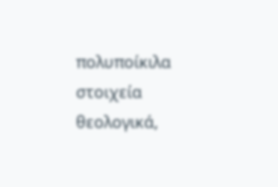πολυποίκιλα στοιχεία θεολογικά,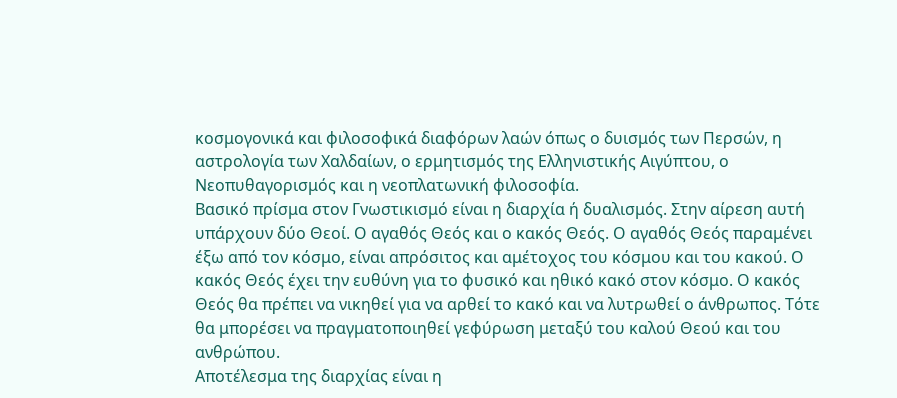κοσμογονικά και φιλοσοφικά διαφόρων λαών όπως ο δυισμός των Περσών, η αστρολογία των Χαλδαίων, ο ερμητισμός της Ελληνιστικής Αιγύπτου, ο Νεοπυθαγορισμός και η νεοπλατωνική φιλοσοφία.
Βασικό πρίσμα στον Γνωστικισμό είναι η διαρχία ή δυαλισμός. Στην αίρεση αυτή υπάρχουν δύο Θεοί. Ο αγαθός Θεός και ο κακός Θεός. Ο αγαθός Θεός παραμένει έξω από τον κόσμο, είναι απρόσιτος και αμέτοχος του κόσμου και του κακού. Ο κακός Θεός έχει την ευθύνη για το φυσικό και ηθικό κακό στον κόσμο. Ο κακός Θεός θα πρέπει να νικηθεί για να αρθεί το κακό και να λυτρωθεί ο άνθρωπος. Τότε θα μπορέσει να πραγματοποιηθεί γεφύρωση μεταξύ του καλού Θεού και του ανθρώπου.
Αποτέλεσμα της διαρχίας είναι η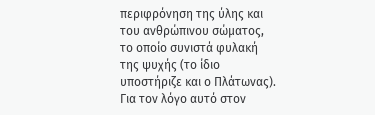περιφρόνηση της ύλης και του ανθρώπινου σώματος, το οποίο συνιστά φυλακή της ψυχής (το ίδιο υποστήριζε και ο Πλάτωνας). Για τον λόγο αυτό στον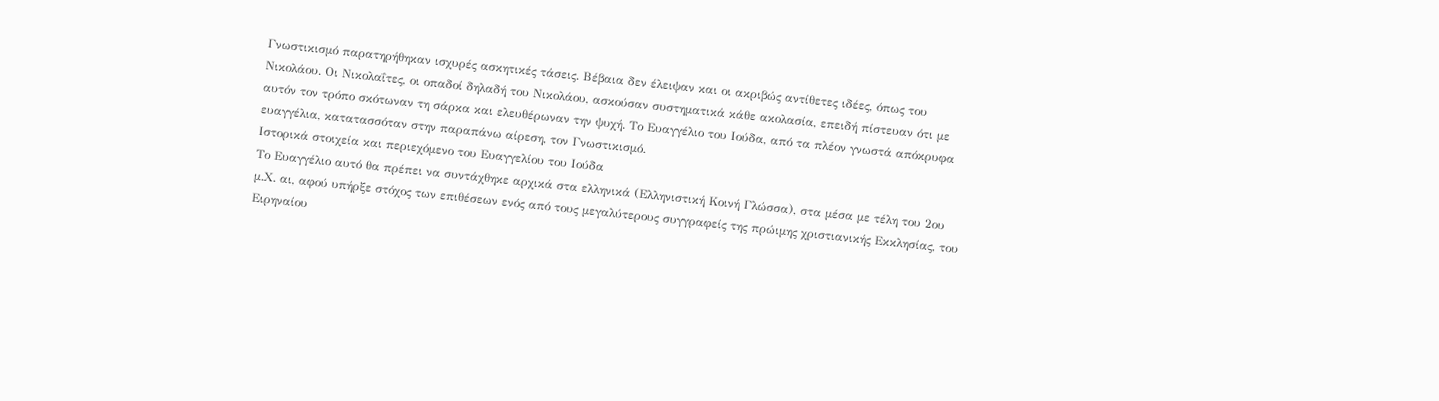Γνωστικισμό παρατηρήθηκαν ισχυρές ασκητικές τάσεις. Βέβαια δεν έλειψαν και οι ακριβώς αντίθετες ιδέες, όπως του Νικολάου. Οι Νικολαΐτες, οι οπαδοί δηλαδή του Νικολάου, ασκούσαν συστηματικά κάθε ακολασία, επειδή πίστευαν ότι με αυτόν τον τρόπο σκότωναν τη σάρκα και ελευθέρωναν την ψυχή. Το Ευαγγέλιο του Ιούδα, από τα πλέον γνωστά απόκρυφα ευαγγέλια, κατατασσόταν στην παραπάνω αίρεση, τον Γνωστικισμό.
Ιστορικά στοιχεία και περιεχόμενο του Ευαγγελίου του Ιούδα
Το Ευαγγέλιο αυτό θα πρέπει να συντάχθηκε αρχικά στα ελληνικά (Ελληνιστική Κοινή Γλώσσα), στα μέσα με τέλη του 2ου μ.Χ. αι, αφού υπήρξε στόχος των επιθέσεων ενός από τους μεγαλύτερους συγγραφείς της πρώιμης χριστιανικής Εκκλησίας, του Ειρηναίου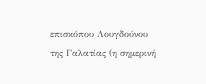επισκόπου Λουγδούνου της Γαλατίας (η σημερινή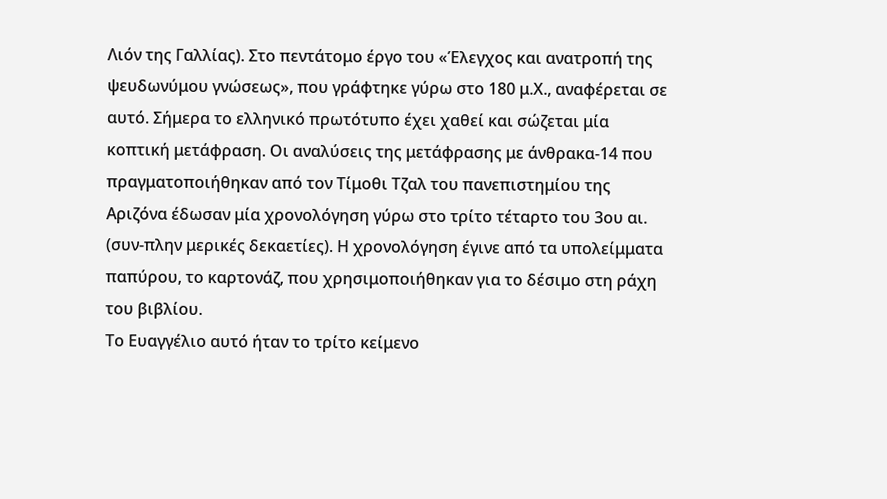Λιόν της Γαλλίας). Στο πεντάτομο έργο του «Έλεγχος και ανατροπή της ψευδωνύμου γνώσεως», που γράφτηκε γύρω στο 180 μ.Χ., αναφέρεται σε αυτό. Σήμερα το ελληνικό πρωτότυπο έχει χαθεί και σώζεται μία κοπτική μετάφραση. Οι αναλύσεις της μετάφρασης με άνθρακα-14 που πραγματοποιήθηκαν από τον Τίμοθι Τζαλ του πανεπιστημίου της Αριζόνα έδωσαν μία χρονολόγηση γύρω στο τρίτο τέταρτο του 3ου αι. (συν-πλην μερικές δεκαετίες). Η χρονολόγηση έγινε από τα υπολείμματα παπύρου, το καρτονάζ, που χρησιμοποιήθηκαν για το δέσιμο στη ράχη του βιβλίου.
Το Ευαγγέλιο αυτό ήταν το τρίτο κείμενο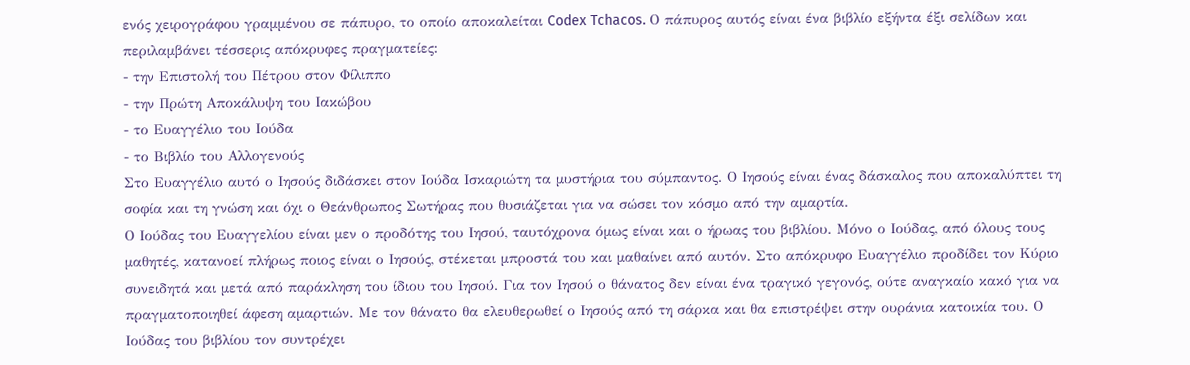ενός χειρογράφου γραμμένου σε πάπυρο, το οποίο αποκαλείται Codex Tchacos. Ο πάπυρος αυτός είναι ένα βιβλίο εξήντα έξι σελίδων και περιλαμβάνει τέσσερις απόκρυφες πραγματείες:
- την Επιστολή του Πέτρου στον Φίλιππο
- την Πρώτη Αποκάλυψη του Ιακώβου
- το Ευαγγέλιο του Ιούδα
- το Βιβλίο του Αλλογενούς
Στο Ευαγγέλιο αυτό ο Ιησούς διδάσκει στον Ιούδα Ισκαριώτη τα μυστήρια του σύμπαντος. Ο Ιησούς είναι ένας δάσκαλος που αποκαλύπτει τη σοφία και τη γνώση και όχι ο Θεάνθρωπος Σωτήρας που θυσιάζεται για να σώσει τον κόσμο από την αμαρτία.
Ο Ιούδας του Ευαγγελίου είναι μεν ο προδότης του Ιησού, ταυτόχρονα όμως είναι και ο ήρωας του βιβλίου. Μόνο ο Ιούδας, από όλους τους μαθητές, κατανοεί πλήρως ποιος είναι ο Ιησούς, στέκεται μπροστά του και μαθαίνει από αυτόν. Στο απόκρυφο Ευαγγέλιο προδίδει τον Κύριο συνειδητά και μετά από παράκληση του ίδιου του Ιησού. Για τον Ιησού ο θάνατος δεν είναι ένα τραγικό γεγονός, ούτε αναγκαίο κακό για να πραγματοποιηθεί άφεση αμαρτιών. Με τον θάνατο θα ελευθερωθεί ο Ιησούς από τη σάρκα και θα επιστρέψει στην ουράνια κατοικία του. Ο Ιούδας του βιβλίου τον συντρέχει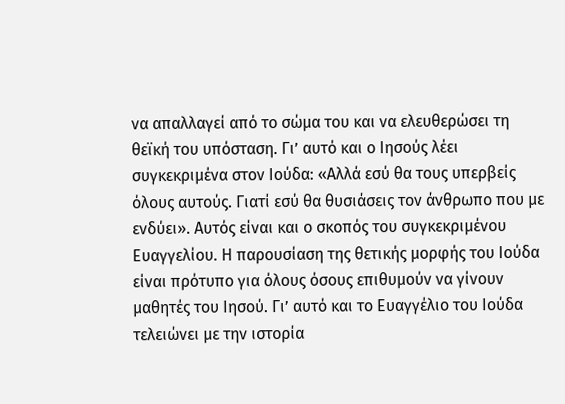να απαλλαγεί από το σώμα του και να ελευθερώσει τη θεϊκή του υπόσταση. Γι’ αυτό και ο Ιησούς λέει συγκεκριμένα στον Ιούδα: «Αλλά εσύ θα τους υπερβείς όλους αυτούς. Γιατί εσύ θα θυσιάσεις τον άνθρωπο που με ενδύει». Αυτός είναι και ο σκοπός του συγκεκριμένου Ευαγγελίου. Η παρουσίαση της θετικής μορφής του Ιούδα είναι πρότυπο για όλους όσους επιθυμούν να γίνουν μαθητές του Ιησού. Γι’ αυτό και το Ευαγγέλιο του Ιούδα τελειώνει με την ιστορία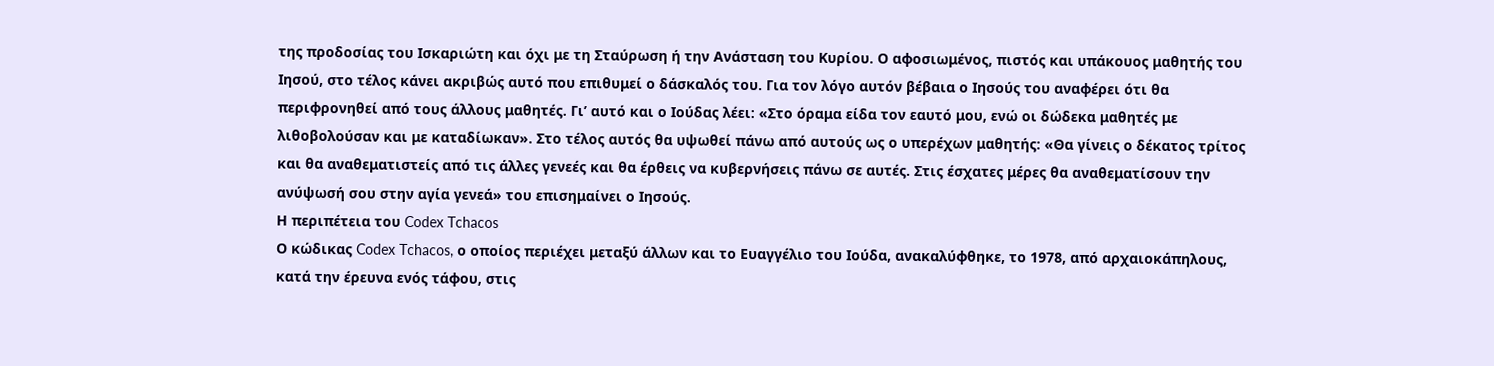της προδοσίας του Ισκαριώτη και όχι με τη Σταύρωση ή την Ανάσταση του Κυρίου. Ο αφοσιωμένος, πιστός και υπάκουος μαθητής του Ιησού, στο τέλος κάνει ακριβώς αυτό που επιθυμεί ο δάσκαλός του. Για τον λόγο αυτόν βέβαια ο Ιησούς του αναφέρει ότι θα περιφρονηθεί από τους άλλους μαθητές. Γι’ αυτό και ο Ιούδας λέει: «Στο όραμα είδα τον εαυτό μου, ενώ οι δώδεκα μαθητές με λιθοβολούσαν και με καταδίωκαν». Στο τέλος αυτός θα υψωθεί πάνω από αυτούς ως ο υπερέχων μαθητής: «Θα γίνεις ο δέκατος τρίτος και θα αναθεματιστείς από τις άλλες γενεές και θα έρθεις να κυβερνήσεις πάνω σε αυτές. Στις έσχατες μέρες θα αναθεματίσουν την ανύψωσή σου στην αγία γενεά» του επισημαίνει ο Ιησούς.
Η περιπέτεια του Codex Tchacos
Ο κώδικας Codex Tchacos, ο οποίος περιέχει μεταξύ άλλων και το Ευαγγέλιο του Ιούδα, ανακαλύφθηκε, το 1978, από αρχαιοκάπηλους, κατά την έρευνα ενός τάφου, στις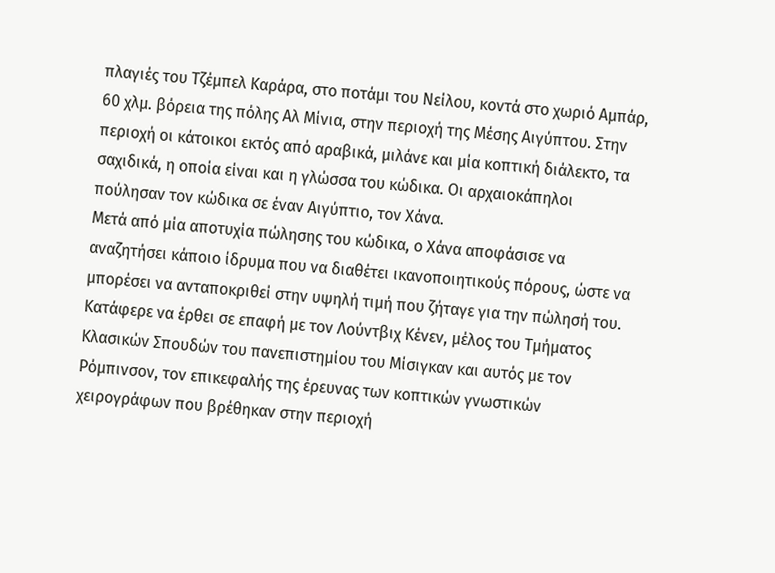πλαγιές του Τζέμπελ Καράρα, στο ποτάμι του Νείλου, κοντά στο χωριό Αμπάρ, 60 χλμ. βόρεια της πόλης Αλ Μίνια, στην περιοχή της Μέσης Αιγύπτου. Στην περιοχή οι κάτοικοι εκτός από αραβικά, μιλάνε και μία κοπτική διάλεκτο, τα σαχιδικά, η οποία είναι και η γλώσσα του κώδικα. Οι αρχαιοκάπηλοι πούλησαν τον κώδικα σε έναν Αιγύπτιο, τον Χάνα.
Μετά από μία αποτυχία πώλησης του κώδικα, ο Χάνα αποφάσισε να αναζητήσει κάποιο ίδρυμα που να διαθέτει ικανοποιητικούς πόρους, ώστε να μπορέσει να ανταποκριθεί στην υψηλή τιμή που ζήταγε για την πώλησή του. Κατάφερε να έρθει σε επαφή με τον Λούντβιχ Κένεν, μέλος του Τμήματος Κλασικών Σπουδών του πανεπιστημίου του Μίσιγκαν και αυτός με τον Ρόμπινσον, τον επικεφαλής της έρευνας των κοπτικών γνωστικών χειρογράφων που βρέθηκαν στην περιοχή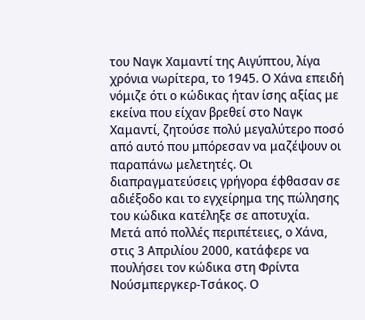του Ναγκ Χαμαντί της Αιγύπτου, λίγα χρόνια νωρίτερα, το 1945. Ο Χάνα επειδή νόμιζε ότι ο κώδικας ήταν ίσης αξίας με εκείνα που είχαν βρεθεί στο Ναγκ Χαμαντί, ζητούσε πολύ μεγαλύτερο ποσό από αυτό που μπόρεσαν να μαζέψουν οι παραπάνω μελετητές. Οι διαπραγματεύσεις γρήγορα έφθασαν σε αδιέξοδο και το εγχείρημα της πώλησης του κώδικα κατέληξε σε αποτυχία.
Μετά από πολλές περιπέτειες, ο Χάνα, στις 3 Απριλίου 2000, κατάφερε να πουλήσει τον κώδικα στη Φρίντα Νούσμπεργκερ-Τσάκος. Ο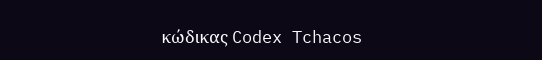κώδικας Codex Tchacos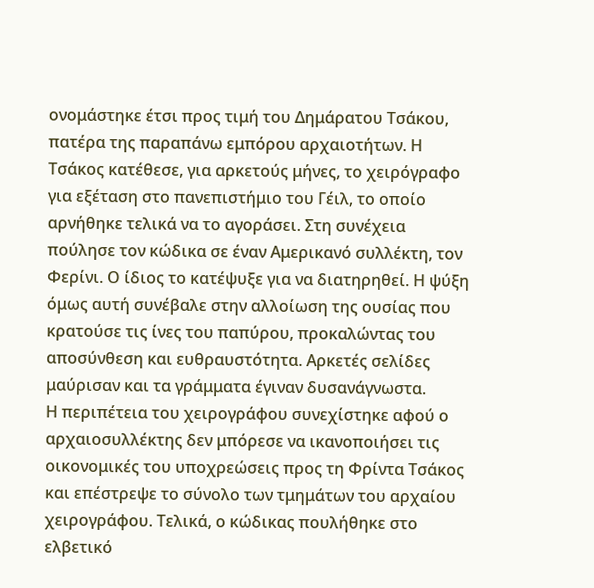ονομάστηκε έτσι προς τιμή του Δημάρατου Τσάκου, πατέρα της παραπάνω εμπόρου αρχαιοτήτων. Η Τσάκος κατέθεσε, για αρκετούς μήνες, το χειρόγραφο για εξέταση στο πανεπιστήμιο του Γέιλ, το οποίο αρνήθηκε τελικά να το αγοράσει. Στη συνέχεια πούλησε τον κώδικα σε έναν Αμερικανό συλλέκτη, τον Φερίνι. Ο ίδιος το κατέψυξε για να διατηρηθεί. Η ψύξη όμως αυτή συνέβαλε στην αλλοίωση της ουσίας που κρατούσε τις ίνες του παπύρου, προκαλώντας του αποσύνθεση και ευθραυστότητα. Αρκετές σελίδες μαύρισαν και τα γράμματα έγιναν δυσανάγνωστα.
Η περιπέτεια του χειρογράφου συνεχίστηκε αφού ο αρχαιοσυλλέκτης δεν μπόρεσε να ικανοποιήσει τις οικονομικές του υποχρεώσεις προς τη Φρίντα Τσάκος και επέστρεψε το σύνολο των τμημάτων του αρχαίου χειρογράφου. Τελικά, ο κώδικας πουλήθηκε στο ελβετικό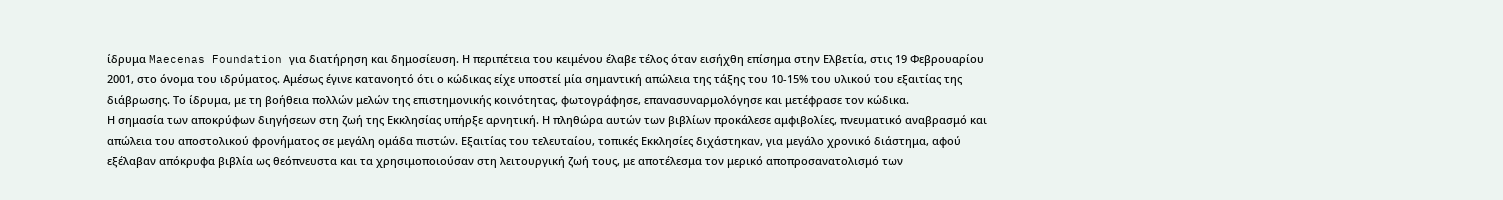ίδρυμα Maecenas Foundation για διατήρηση και δημοσίευση. Η περιπέτεια του κειμένου έλαβε τέλος όταν εισήχθη επίσημα στην Ελβετία, στις 19 Φεβρουαρίου 2001, στο όνομα του ιδρύματος. Αμέσως έγινε κατανοητό ότι ο κώδικας είχε υποστεί μία σημαντική απώλεια της τάξης του 10-15% του υλικού του εξαιτίας της διάβρωσης. Το ίδρυμα, με τη βοήθεια πολλών μελών της επιστημονικής κοινότητας, φωτογράφησε, επανασυναρμολόγησε και μετέφρασε τον κώδικα.
Η σημασία των αποκρύφων διηγήσεων στη ζωή της Εκκλησίας υπήρξε αρνητική. Η πληθώρα αυτών των βιβλίων προκάλεσε αμφιβολίες, πνευματικό αναβρασμό και απώλεια του αποστολικού φρονήματος σε μεγάλη ομάδα πιστών. Εξαιτίας του τελευταίου, τοπικές Εκκλησίες διχάστηκαν, για μεγάλο χρονικό διάστημα, αφού εξέλαβαν απόκρυφα βιβλία ως θεόπνευστα και τα χρησιμοποιούσαν στη λειτουργική ζωή τους, με αποτέλεσμα τον μερικό αποπροσανατολισμό των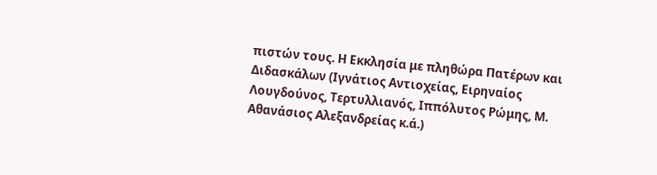πιστών τους. Η Εκκλησία με πληθώρα Πατέρων και Διδασκάλων (Ιγνάτιος Αντιοχείας, Ειρηναίος Λουγδούνος, Τερτυλλιανός, Ιππόλυτος Ρώμης, Μ. Αθανάσιος Αλεξανδρείας κ.ά.)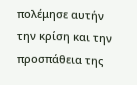πολέμησε αυτήν την κρίση και την προσπάθεια της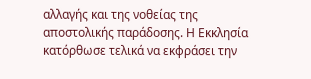αλλαγής και της νοθείας της αποστολικής παράδοσης. Η Εκκλησία κατόρθωσε τελικά να εκφράσει την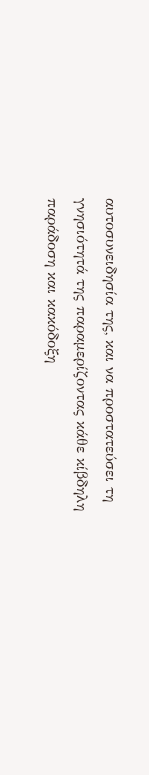αυτοσυνειδησία της, και να προστατεύσει τη γνησιότητά της παραμερίζοντας κάθε κίβδηλη παράδοση και κακόδοξη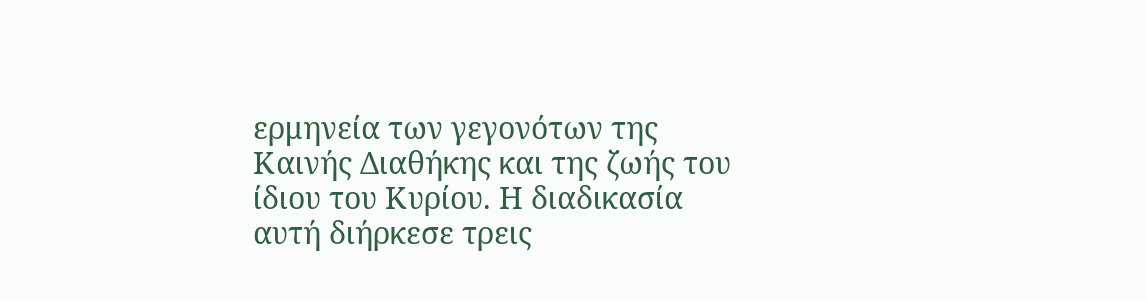ερμηνεία των γεγονότων της Καινής Διαθήκης και της ζωής του ίδιου του Κυρίου. Η διαδικασία αυτή διήρκεσε τρεις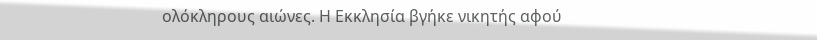ολόκληρους αιώνες. Η Εκκλησία βγήκε νικητής αφού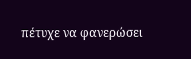πέτυχε να φανερώσει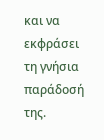και να εκφράσει τη γνήσια παράδοσή της.